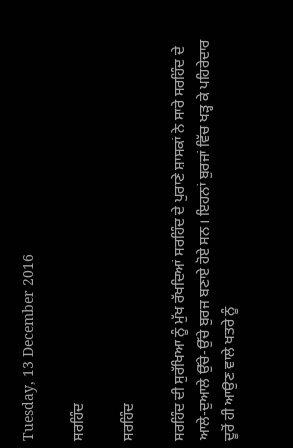Tuesday, 13 December 2016

ਸਰਹਿੰਦ

ਸਰਹਿੰਦ

ਸਰਹਿੰਦ ਦੀ ਸੁਰੱਖਿਆ ਨੂੰ ਮੁੱਖ ਰੱਖਦਿਆਂ ਸਰਹਿੰਦ ਦੇ ਪੁਰਾਣੇ ਸ਼ਾਸਕਾਂ ਨੇ ਸਾਰੇ ਸਰਹਿੰਦ ਦੇ ਆਲੇ-ਦੁਆਲੇ ਉੱਚੇ-ਉੱਚੇ ਬੁਰਜ ਬਣਾਏ ਹੋਏ ਸਨ। ਇਹਨਾਂ ਬੁਰਜਾਂ ਵਿੱਚ ਖੜ੍ਹ ਕੇ ਪਹਿਰੇਦਾਰ ਦੂਰੋਂ ਹੀ ਆਉਣ ਵਾਲੇ ਖਤਰੇ ਨੂੰ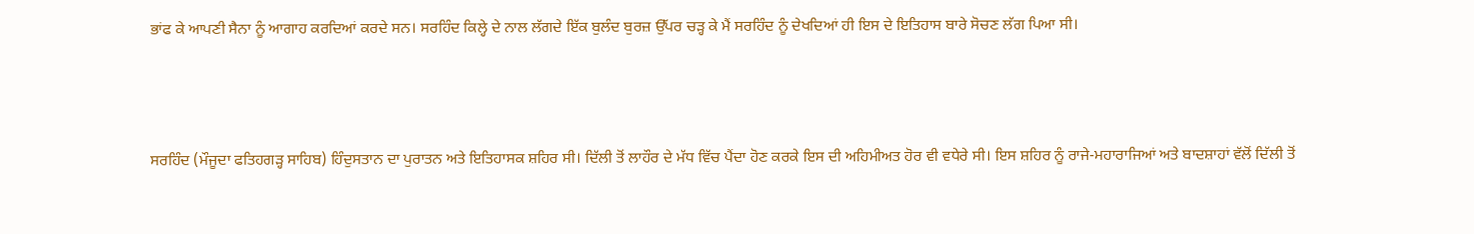ਭਾਂਫ ਕੇ ਆਪਣੀ ਸੈਨਾ ਨੂੰ ਆਗਾਹ ਕਰਦਿਆਂ ਕਰਦੇ ਸਨ। ਸਰਹਿੰਦ ਕਿਲ੍ਹੇ ਦੇ ਨਾਲ ਲੱਗਦੇ ਇੱਕ ਬੁਲੰਦ ਬੁਰਜ਼ ਉੱਪਰ ਚੜ੍ਹ ਕੇ ਮੈਂ ਸਰਹਿੰਦ ਨੂੰ ਦੇਖਦਿਆਂ ਹੀ ਇਸ ਦੇ ਇਤਿਹਾਸ ਬਾਰੇ ਸੋਚਣ ਲੱਗ ਪਿਆ ਸੀ।



ਸਰਹਿੰਦ (ਮੌਜੂਦਾ ਫਤਿਹਗੜ੍ਹ ਸਾਹਿਬ) ਹਿੰਦੁਸਤਾਨ ਦਾ ਪੁਰਾਤਨ ਅਤੇ ਇਤਿਹਾਸਕ ਸ਼ਹਿਰ ਸੀ। ਦਿੱਲੀ ਤੋਂ ਲਾਹੌਰ ਦੇ ਮੱਧ ਵਿੱਚ ਪੈਂਦਾ ਹੋਣ ਕਰਕੇ ਇਸ ਦੀ ਅਹਿਮੀਅਤ ਹੋਰ ਵੀ ਵਧੇਰੇ ਸੀ। ਇਸ ਸ਼ਹਿਰ ਨੂੰ ਰਾਜੇ-ਮਹਾਰਾਜਿਆਂ ਅਤੇ ਬਾਦਸ਼ਾਹਾਂ ਵੱਲੋਂ ਦਿੱਲੀ ਤੋਂ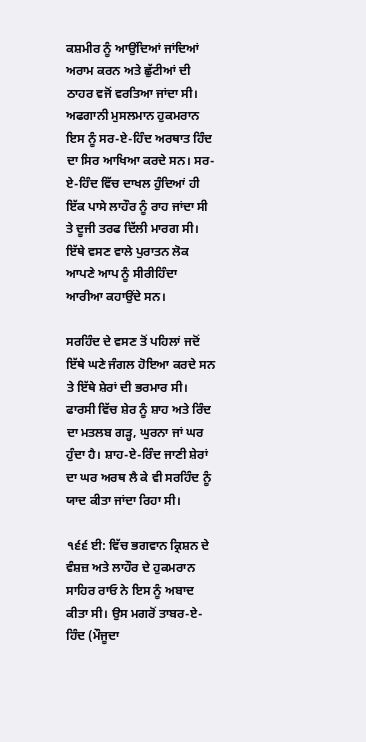ਕਸ਼ਮੀਰ ਨੂੰ ਆਉਂਦਿਆਂ ਜਾਂਦਿਆਂ ਅਰਾਮ ਕਰਨ ਅਤੇ ਛੁੱਟੀਆਂ ਦੀ ਠਾਹਰ ਵਜੋਂ ਵਰਤਿਆ ਜਾਂਦਾ ਸੀ। ਅਫਗਾਨੀ ਮੁਸਲਮਾਨ ਹੁਕਮਰਾਨ ਇਸ ਨੂੰ ਸਰ-ਏ-ਹਿੰਦ ਅਰਥਾਤ ਹਿੰਦ ਦਾ ਸਿਰ ਆਖਿਆ ਕਰਦੇ ਸਨ। ਸਰ-ਏ-ਹਿੰਦ ਵਿੱਚ ਦਾਖਲ ਹੁੰਦਿਆਂ ਹੀ ਇੱਕ ਪਾਸੇ ਲਾਹੌਰ ਨੂੰ ਰਾਹ ਜਾਂਦਾ ਸੀ ਤੇ ਦੂਜੀ ਤਰਫ ਦਿੱਲੀ ਮਾਰਗ ਸੀ। ਇੱਥੇ ਵਸਣ ਵਾਲੇ ਪੁਰਾਤਨ ਲੋਕ ਆਪਣੇ ਆਪ ਨੂੰ ਸੀਰੀਹਿੰਦਾ ਆਰੀਆ ਕਹਾਉਂਦੇ ਸਨ।

ਸਰਹਿੰਦ ਦੇ ਵਸਣ ਤੋਂ ਪਹਿਲਾਂ ਜਦੋਂ ਇੱਥੇ ਘਣੇ ਜੰਗਲ ਹੋਇਆ ਕਰਦੇ ਸਨ ਤੇ ਇੱਥੇ ਸ਼ੇਰਾਂ ਦੀ ਭਰਮਾਰ ਸੀ। ਫਾਰਸੀ ਵਿੱਚ ਸ਼ੇਰ ਨੂੰ ਸ਼ਾਹ ਅਤੇ ਰਿੰਦ ਦਾ ਮਤਲਬ ਗੜ੍ਹ, ਘੁਰਨਾ ਜਾਂ ਘਰ ਹੁੰਦਾ ਹੈ। ਸ਼ਾਹ-ਏ-ਰਿੰਦ ਜਾਣੀ ਸ਼ੇਰਾਂ ਦਾ ਘਰ ਅਰਥ ਲੈ ਕੇ ਵੀ ਸਰਹਿੰਦ ਨੂੰ ਯਾਦ ਕੀਤਾ ਜਾਂਦਾ ਰਿਹਾ ਸੀ।

੧੬੬ ਈ: ਵਿੱਚ ਭਗਵਾਨ ਕ੍ਰਿਸ਼ਨ ਦੇ ਵੰਸ਼ਜ਼ ਅਤੇ ਲਾਹੌਰ ਦੇ ਹੁਕਮਰਾਨ ਸਾਹਿਰ ਰਾਓ ਨੇ ਇਸ ਨੂੰ ਅਬਾਦ ਕੀਤਾ ਸੀ। ਉਸ ਮਗਰੋਂ ਤਾਬਰ-ਏ-ਹਿੰਦ (ਮੌਜੂਦਾ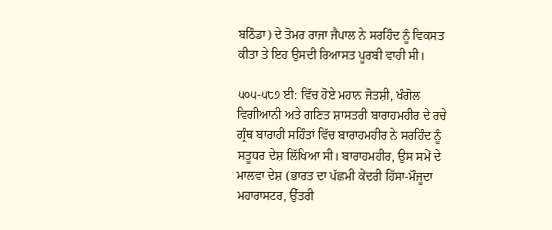ਬਠਿੰਡਾ) ਦੇ ਤੋਮਰ ਰਾਜਾ ਜੈਪਾਲ ਨੇ ਸਰਹਿੰਦ ਨੂੰ ਵਿਕਸਤ ਕੀਤਾ ਤੇ ਇਹ ਉਸਦੀ ਰਿਆਸਤ ਪੂਰਬੀ ਵਾਹੀ ਸੀ।

੫੦੫-੫੮੭ ਈ: ਵਿੱਚ ਹੋਏ ਮਹਾਨ ਜੋਤਸ਼ੀ, ਖੰਗੋਲ ਵਿਗੀਆਨੀ ਅਤੇ ਗਣਿਤ ਸ਼ਾਸਤਰੀ ਬਾਰਾਹਮਹੀਰ ਦੇ ਰਚੇ ਗ੍ਰੰਥ ਬਾਰਾਹੀ ਸਹਿੰਤਾਂ ਵਿੱਚ ਬਾਰਾਹਮਹੀਰ ਨੇ ਸਰਹਿੰਦ ਨੂੰ ਸਤੂਧਰ ਦੇਸ਼ ਲਿੱਖਿਆ ਸੀ। ਬਾਰਾਹਮਹੀਰ, ਉਸ ਸਮੇਂ ਦੇ ਮਾਲਵਾ ਦੇਸ਼ (ਭਾਰਤ ਦਾ ਪੱਛਮੀ ਕੇਂਦਰੀ ਹਿੱਸਾ-ਮੌਜੂਦਾ ਮਹਾਰਾਸਟਰ, ਉੱਤਰੀ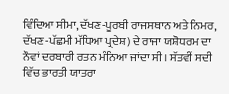ਵਿੰਦਿਆ ਸੀਮਾ, ਦੱਖਣ-ਪੂਰਬੀ ਰਾਜਸਥਾਨ ਅਤੇ ਨਿਮਰ, ਦੱਖਣ-ਪੱਛਮੀ ਮੱਧਿਆ ਪ੍ਰਦੇਸ਼) ਦੇ ਰਾਜਾ ਯਸ਼ੋਧਰਮ ਦਾ ਨੌਵਾਂ ਦਰਬਾਰੀ ਰਤਨ ਮੰਨਿਆ ਜਾਂਦਾ ਸੀ। ਸੱਤਵੀਂ ਸਦੀ ਵਿੱਚ ਭਾਰਤੀ ਯਾਤਰਾ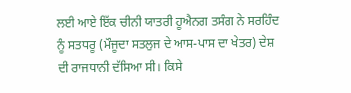ਲਈ ਆਏ ਇੱਕ ਚੀਨੀ ਯਾਤਰੀ ਹੂਐਨਗ ਤਸੰਗ ਨੇ ਸਰਹਿੰਦ ਨੂੰ ਸਤਧਰੂ (ਮੌਜੂਦਾ ਸਤਲੁਜ ਦੇ ਆਸ-ਪਾਸ ਦਾ ਖੇਤਰ) ਦੇਸ਼ ਦੀ ਰਾਜਧਾਨੀ ਦੱਸਿਆ ਸੀ। ਕਿਸੇ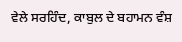ਵੇਲੇ ਸਰਹਿੰਦ, ਕਾਬੁਲ ਦੇ ਬਹਾਮਨ ਵੰਸ਼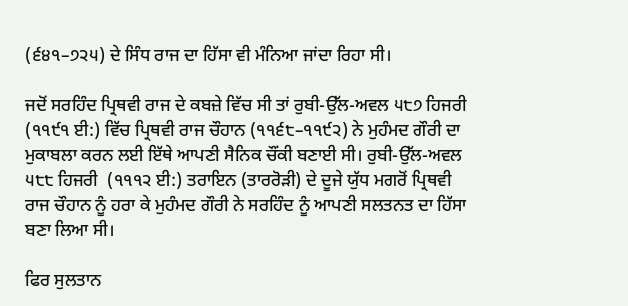(੬੪੧–੭੨੫) ਦੇ ਸਿੰਧ ਰਾਜ ਦਾ ਹਿੱਸਾ ਵੀ ਮੰਨਿਆ ਜਾਂਦਾ ਰਿਹਾ ਸੀ।

ਜਦੋਂ ਸਰਹਿੰਦ ਪ੍ਰਿਥਵੀ ਰਾਜ ਦੇ ਕਬਜ਼ੇ ਵਿੱਚ ਸੀ ਤਾਂ ਰੁਬੀ-ਉੱਲ-ਅਵਲ ੫੮੭ ਹਿਜਰੀ (੧੧੯੧ ਈ:) ਵਿੱਚ ਪ੍ਰਿਥਵੀ ਰਾਜ ਚੌਹਾਨ (੧੧੬੮–੧੧੯੨) ਨੇ ਮੁਹੰਮਦ ਗੌਰੀ ਦਾ ਮੁਕਾਬਲਾ ਕਰਨ ਲਈ ਇੱਥੇ ਆਪਣੀ ਸੈਨਿਕ ਚੌਂਕੀ ਬਣਾਈ ਸੀ। ਰੁਬੀ-ਉੱਲ-ਅਵਲ ੫੮੮ ਹਿਜਰੀ  (੧੧੧੨ ਈ:) ਤਰਾਇਨ (ਤਾਰਰੋੜੀ) ਦੇ ਦੂਜੇ ਯੁੱਧ ਮਗਰੋਂ ਪ੍ਰਿਥਵੀ ਰਾਜ ਚੌਹਾਨ ਨੂੰ ਹਰਾ ਕੇ ਮੁਹੰਮਦ ਗੌਰੀ ਨੇ ਸਰਹਿੰਦ ਨੂੰ ਆਪਣੀ ਸਲਤਨਤ ਦਾ ਹਿੱਸਾ ਬਣਾ ਲਿਆ ਸੀ।

ਫਿਰ ਸੁਲਤਾਨ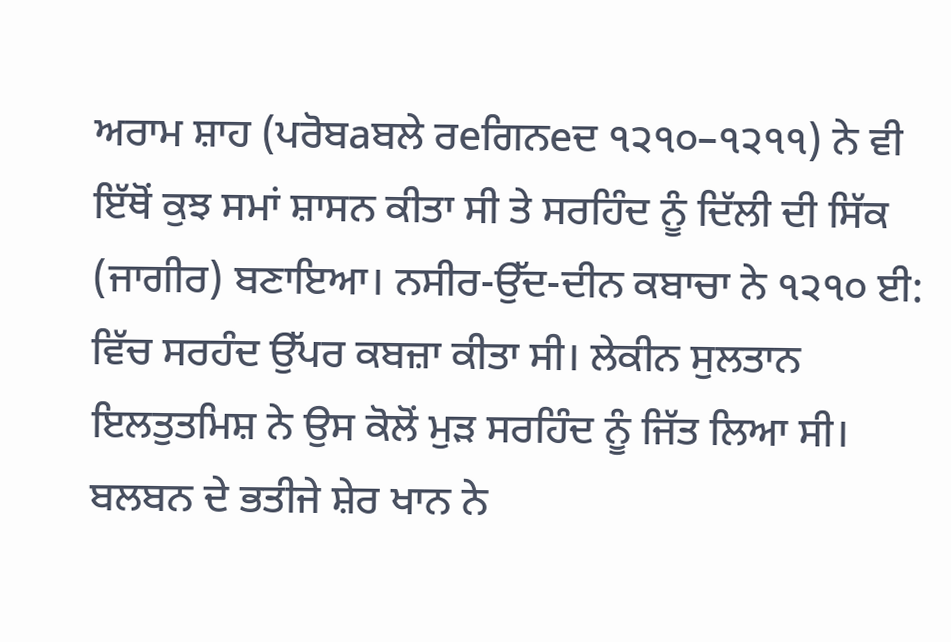ਅਰਾਮ ਸ਼ਾਹ (ਪਰੋਬaਬਲੇ ਰeਗਿਨeਦ ੧੨੧੦–੧੨੧੧) ਨੇ ਵੀ ਇੱਥੋਂ ਕੁਝ ਸਮਾਂ ਸ਼ਾਸਨ ਕੀਤਾ ਸੀ ਤੇ ਸਰਹਿੰਦ ਨੂੰ ਦਿੱਲੀ ਦੀ ਸਿੱਕ (ਜਾਗੀਰ) ਬਣਾਇਆ। ਨਸੀਰ-ਉੱਦ-ਦੀਨ ਕਬਾਚਾ ਨੇ ੧੨੧੦ ਈ: ਵਿੱਚ ਸਰਹੰਦ ਉੱਪਰ ਕਬਜ਼ਾ ਕੀਤਾ ਸੀ। ਲੇਕੀਨ ਸੁਲਤਾਨ ਇਲਤੁਤਮਿਸ਼ ਨੇ ਉਸ ਕੋਲੋਂ ਮੁੜ ਸਰਹਿੰਦ ਨੂੰ ਜਿੱਤ ਲਿਆ ਸੀ। ਬਲਬਨ ਦੇ ਭਤੀਜੇ ਸ਼ੇਰ ਖਾਨ ਨੇ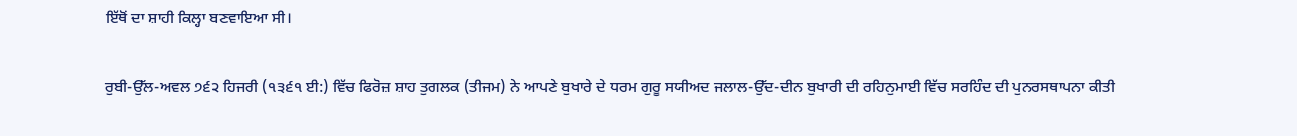ਇੱਥੋਂ ਦਾ ਸ਼ਾਹੀ ਕਿਲ੍ਹਾ ਬਣਵਾਇਆ ਸੀ।

ਰੁਬੀ-ਉੱਲ-ਅਵਲ ੭੬੨ ਹਿਜਰੀ (੧੩੬੧ ਈ:) ਵਿੱਚ ਫਿਰੋਜ਼ ਸ਼ਾਹ ਤੁਗਲਕ (ਤੀਜਮ) ਨੇ ਆਪਣੇ ਬੁਖਾਰੇ ਦੇ ਧਰਮ ਗੁਰੂ ਸਯੀਅਦ ਜਲਾਲ-ਉੱਦ-ਦੀਨ ਬੁਖਾਰੀ ਦੀ ਰਹਿਨੁਮਾਈ ਵਿੱਚ ਸਰਹਿੰਦ ਦੀ ਪੁਨਰਸਥਾਪਨਾ ਕੀਤੀ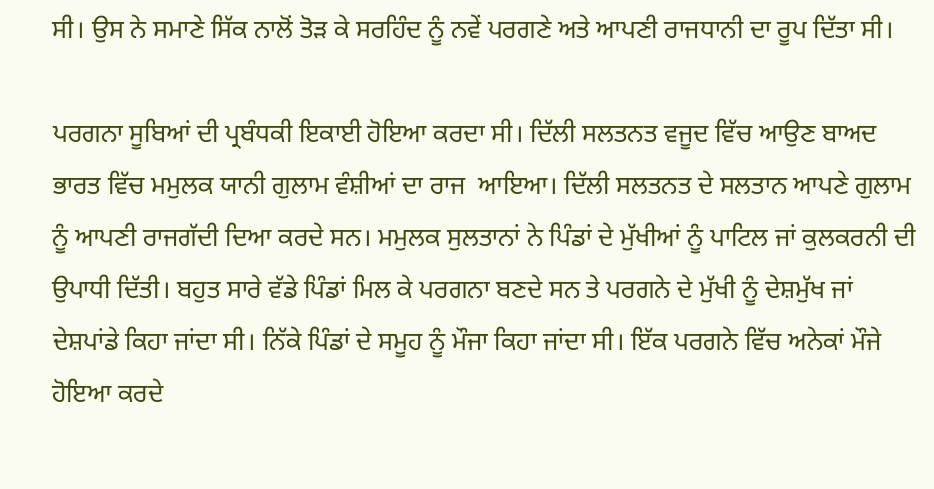ਸੀ। ਉਸ ਨੇ ਸਮਾਣੇ ਸਿੱਕ ਨਾਲੋਂ ਤੋੜ ਕੇ ਸਰਹਿੰਦ ਨੂੰ ਨਵੇਂ ਪਰਗਣੇ ਅਤੇ ਆਪਣੀ ਰਾਜਧਾਨੀ ਦਾ ਰੂਪ ਦਿੱਤਾ ਸੀ।

ਪਰਗਨਾ ਸੂਬਿਆਂ ਦੀ ਪ੍ਰਬੰਧਕੀ ਇਕਾਈ ਹੋਇਆ ਕਰਦਾ ਸੀ। ਦਿੱਲੀ ਸਲਤਨਤ ਵਜੂਦ ਵਿੱਚ ਆਉਣ ਬਾਅਦ ਭਾਰਤ ਵਿੱਚ ਮਮੁਲਕ ਯਾਨੀ ਗੁਲਾਮ ਵੰਸ਼ੀਆਂ ਦਾ ਰਾਜ  ਆਇਆ। ਦਿੱਲੀ ਸਲਤਨਤ ਦੇ ਸਲਤਾਨ ਆਪਣੇ ਗੁਲਾਮ ਨੂੰ ਆਪਣੀ ਰਾਜਗੱਦੀ ਦਿਆ ਕਰਦੇ ਸਨ। ਮਮੁਲਕ ਸੁਲਤਾਨਾਂ ਨੇ ਪਿੰਡਾਂ ਦੇ ਮੁੱਖੀਆਂ ਨੂੰ ਪਾਟਿਲ ਜਾਂ ਕੁਲਕਰਨੀ ਦੀ ਉਪਾਧੀ ਦਿੱਤੀ। ਬਹੁਤ ਸਾਰੇ ਵੱਡੇ ਪਿੰਡਾਂ ਮਿਲ ਕੇ ਪਰਗਨਾ ਬਣਦੇ ਸਨ ਤੇ ਪਰਗਨੇ ਦੇ ਮੁੱਖੀ ਨੂੰ ਦੇਸ਼ਮੁੱਖ ਜਾਂ ਦੇਸ਼ਪਾਂਡੇ ਕਿਹਾ ਜਾਂਦਾ ਸੀ। ਨਿੱਕੇ ਪਿੰਡਾਂ ਦੇ ਸਮੂਹ ਨੂੰ ਮੌਜਾ ਕਿਹਾ ਜਾਂਦਾ ਸੀ। ਇੱਕ ਪਰਗਨੇ ਵਿੱਚ ਅਨੇਕਾਂ ਮੌਜੇ ਹੋਇਆ ਕਰਦੇ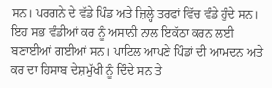ਸਨ। ਪਰਗਨੇ ਦੇ ਵੱਡੇ ਪਿੰਡ ਅਤੇ ਜ਼ਿਲ੍ਹੇ ਤਰਫਾਂ ਵਿੱਚ ਵੰਡੇ ਹੁੰਦੇ ਸਨ। ਇਹ ਸਭ ਵੰਡੀਆਂ ਕਰ ਨੂੰ ਅਸਾਨੀ ਨਾਲ ਇਕੱਠਾ ਕਰਨ ਲਈ ਬਣਾਈਆਂ ਗਈਆਂ ਸਨ। ਪਾਟਿਲ ਆਪਣੇ ਪਿੰਡਾਂ ਦੀ ਆਮਦਨ ਅਤੇ ਕਰ ਦਾ ਹਿਸਾਬ ਦੇਸ਼ਮੁੱਖੀ ਨੂੰ ਦਿੰਦੇ ਸਨ ਤੇ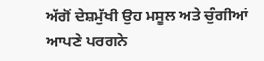ਅੱਗੋਂ ਦੇਸ਼ਮੁੱਖੀ ਉਹ ਮਸੂਲ ਅਤੇ ਚੁੰਗੀਆਂ ਆਪਣੇ ਪਰਗਨੇ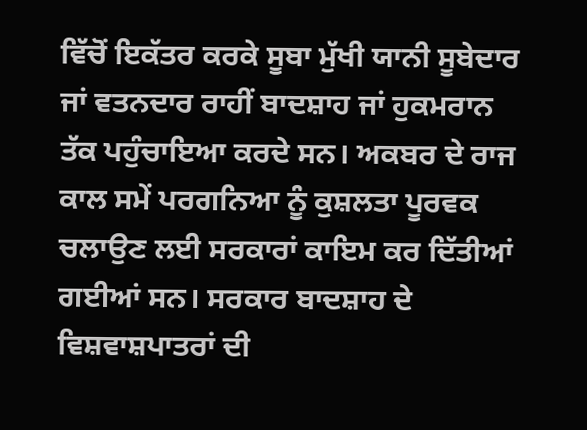ਵਿੱਚੋਂ ਇਕੱਤਰ ਕਰਕੇ ਸੂਬਾ ਮੁੱਖੀ ਯਾਨੀ ਸੂਬੇਦਾਰ ਜਾਂ ਵਤਨਦਾਰ ਰਾਹੀਂ ਬਾਦਸ਼ਾਹ ਜਾਂ ਹੁਕਮਰਾਨ ਤੱਕ ਪਹੁੰਚਾਇਆ ਕਰਦੇ ਸਨ। ਅਕਬਰ ਦੇ ਰਾਜ ਕਾਲ ਸਮੇਂ ਪਰਗਨਿਆ ਨੂੰ ਕੁਸ਼ਲਤਾ ਪੂਰਵਕ ਚਲਾਉਣ ਲਈ ਸਰਕਾਰਾਂ ਕਾਇਮ ਕਰ ਦਿੱਤੀਆਂ ਗਈਆਂ ਸਨ। ਸਰਕਾਰ ਬਾਦਸ਼ਾਹ ਦੇ ਵਿਸ਼ਵਾਸ਼ਪਾਤਰਾਂ ਦੀ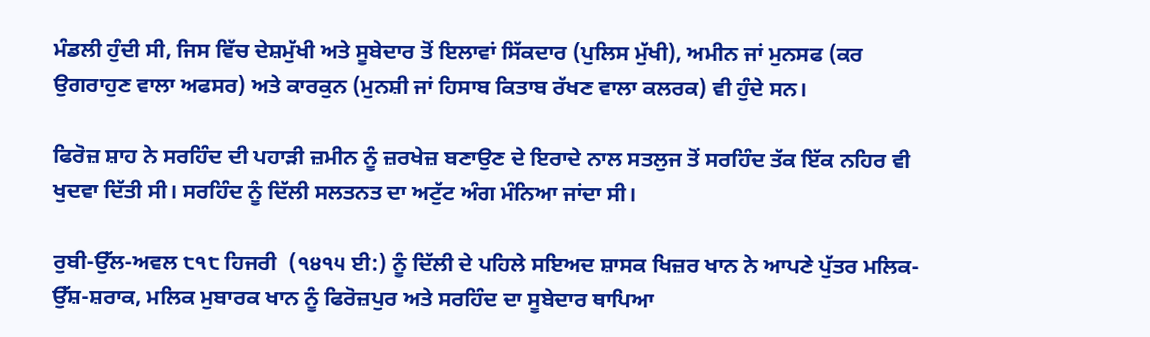ਮੰਡਲੀ ਹੁੰਦੀ ਸੀ, ਜਿਸ ਵਿੱਚ ਦੇਸ਼ਮੁੱਖੀ ਅਤੇ ਸੂਬੇਦਾਰ ਤੋਂ ਇਲਾਵਾਂ ਸਿੱਕਦਾਰ (ਪੁਲਿਸ ਮੁੱਖੀ), ਅਮੀਨ ਜਾਂ ਮੁਨਸਫ (ਕਰ ਉਗਰਾਹੁਣ ਵਾਲਾ ਅਫਸਰ) ਅਤੇ ਕਾਰਕੁਨ (ਮੁਨਸ਼ੀ ਜਾਂ ਹਿਸਾਬ ਕਿਤਾਬ ਰੱਖਣ ਵਾਲਾ ਕਲਰਕ) ਵੀ ਹੁੰਦੇ ਸਨ।

ਫਿਰੋਜ਼ ਸ਼ਾਹ ਨੇ ਸਰਹਿੰਦ ਦੀ ਪਹਾੜੀ ਜ਼ਮੀਨ ਨੂੰ ਜ਼ਰਖੇਜ਼ ਬਣਾਉਣ ਦੇ ਇਰਾਦੇ ਨਾਲ ਸਤਲੁਜ ਤੋਂ ਸਰਹਿੰਦ ਤੱਕ ਇੱਕ ਨਹਿਰ ਵੀ ਖੁਦਵਾ ਦਿੱਤੀ ਸੀ। ਸਰਹਿੰਦ ਨੂੰ ਦਿੱਲੀ ਸਲਤਨਤ ਦਾ ਅਟੁੱਟ ਅੰਗ ਮੰਨਿਆ ਜਾਂਦਾ ਸੀ।

ਰੁਬੀ-ਉੱਲ-ਅਵਲ ੮੧੮ ਹਿਜਰੀ  (੧੪੧੫ ਈ:) ਨੂੰ ਦਿੱਲੀ ਦੇ ਪਹਿਲੇ ਸਇਅਦ ਸ਼ਾਸਕ ਖਿਜ਼ਰ ਖਾਨ ਨੇ ਆਪਣੇ ਪੁੱਤਰ ਮਲਿਕ-ਉੱਸ਼-ਸ਼ਰਾਕ, ਮਲਿਕ ਮੁਬਾਰਕ ਖਾਨ ਨੂੰ ਫਿਰੋਜ਼ਪੁਰ ਅਤੇ ਸਰਹਿੰਦ ਦਾ ਸੂਬੇਦਾਰ ਥਾਪਿਆ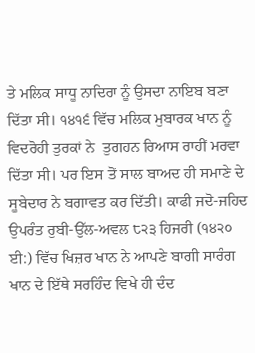ਤੇ ਮਲਿਕ ਸਾਧੂ ਨਾਦਿਰਾ ਨੂੰ ਉਸਦਾ ਨਾਇਬ ਬਣਾ ਦਿੱਤਾ ਸੀ। ੧੪੧੬ ਵਿੱਚ ਮਲਿਕ ਮੁਬਾਰਕ ਖਾਨ ਨੂੰ ਵਿਦਰੋਹੀ ਤੁਰਕਾਂ ਨੇ  ਤੁਗਹਨ ਰਿਆਸ ਰਾਹੀਂ ਮਰਵਾ ਦਿੱਤਾ ਸੀ। ਪਰ ਇਸ ਤੋਂ ਸਾਲ ਬਾਅਦ ਹੀ ਸਮਾਣੇ ਦੇ ਸੂਬੇਦਾਰ ਨੇ ਬਗਾਵਤ ਕਰ ਦਿੱਤੀ। ਕਾਫੀ ਜਦੋ-ਜਹਿਦ ਉਪਰੰਤ ਰੁਬੀ-ਉੱਲ-ਅਵਲ ੮੨੩ ਹਿਜਰੀ (੧੪੨੦ ਈ:) ਵਿੱਚ ਖਿਜ਼ਰ ਖਾਨ ਨੇ ਆਪਣੇ ਬਾਗੀ ਸਾਰੰਗ ਖਾਨ ਦੇ ਇੱਥੇ ਸਰਹਿੰਦ ਵਿਖੇ ਹੀ ਦੰਦ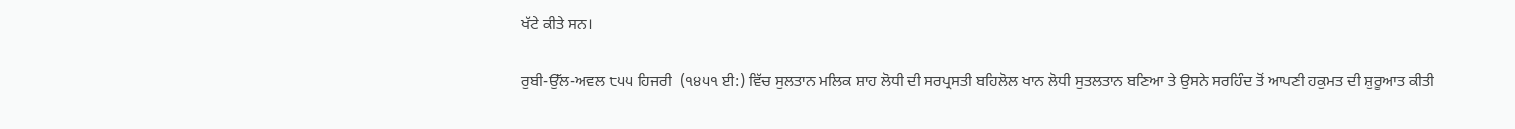ਖੱਟੇ ਕੀਤੇ ਸਨ।

ਰੁਬੀ-ਉੱਲ-ਅਵਲ ੮੫੫ ਹਿਜਰੀ  (੧੪੫੧ ਈ:) ਵਿੱਚ ਸੁਲਤਾਨ ਮਲਿਕ ਸ਼ਾਹ ਲੋਧੀ ਦੀ ਸਰਪ੍ਰਸਤੀ ਬਹਿਲੋਲ ਖਾਨ ਲੋਧੀ ਸੁਤਲਤਾਨ ਬਣਿਆ ਤੇ ਉਸਨੇ ਸਰਹਿੰਦ ਤੋਂ ਆਪਣੀ ਹਕੁਮਤ ਦੀ ਸ਼ੁਰੂਆਤ ਕੀਤੀ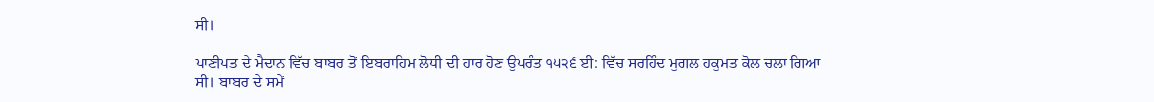ਸੀ।

ਪਾਣੀਪਤ ਦੇ ਮੈਦਾਨ ਵਿੱਚ ਬਾਬਰ ਤੋਂ ਇਬਰਾਹਿਮ ਲੋਧੀ ਦੀ ਹਾਰ ਹੋਣ ਉਪਰੰਤ ੧੫੨੬ ਈ: ਵਿੱਚ ਸਰਹਿੰਦ ਮੁਗਲ ਹਕੁਮਤ ਕੋਲ ਚਲਾ ਗਿਆ ਸੀ। ਬਾਬਰ ਦੇ ਸਮੇਂ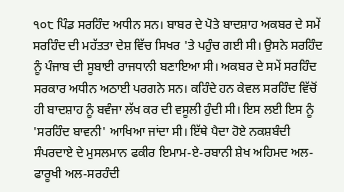੧੦੮ ਪਿੰਡ ਸਰਹਿੰਦ ਅਧੀਨ ਸਨ। ਬਾਬਰ ਦੇ ਪੋਤੇ ਬਾਦਸ਼ਾਹ ਅਕਬਰ ਦੇ ਸਮੇਂ ਸਰਹਿੰਦ ਦੀ ਮਹੱਤਤਾ ਦੇਸ਼ ਵਿੱਚ ਸਿਖਰ 'ਤੇ ਪਹੁੰਚ ਗਈ ਸੀ। ਉਸਨੇ ਸਰਹਿੰਦ ਨੂੰ ਪੰਜਾਬ ਦੀ ਸੂਬਾਈ ਰਾਜਧਾਨੀ ਬਣਾਇਆ ਸੀ। ਅਕਬਰ ਦੇ ਸਮੇਂ ਸਰਹਿੰਦ ਸਰਕਾਰ ਅਧੀਨ ਅਠਾਈ ਪਰਗਨੇ ਸਨ। ਕਹਿੰਦੇ ਹਨ ਕੇਵਲ ਸਰਹਿੰਦ ਵਿੱਚੋਂ ਹੀ ਬਾਦਸ਼ਾਹ ਨੂੰ ਬਵੰਜਾ ਲੱਖ ਕਰ ਦੀ ਵਸੂਲੀ ਹੁੰਦੀ ਸੀ। ਇਸ ਲਈ ਇਸ ਨੂੰ 'ਸਰਹਿੰਦ ਬਾਵਨੀ' ਆਖਿਆ ਜਾਂਦਾ ਸੀ। ਇੱਥੇ ਪੈਦਾ ਹੋਏ ਨਕਸ਼ਬੰਦੀ ਸੰਪਰਦਾਏ ਦੇ ਮੁਸਲਮਾਨ ਫਕੀਰ ਇਮਾਮ-ਏ-ਰਬਾਨੀ ਸ਼ੇਖ ਅਹਿਮਦ ਅਲ-ਫਾਰੂਖੀ ਅਲ-ਸਰਹੰਦੀ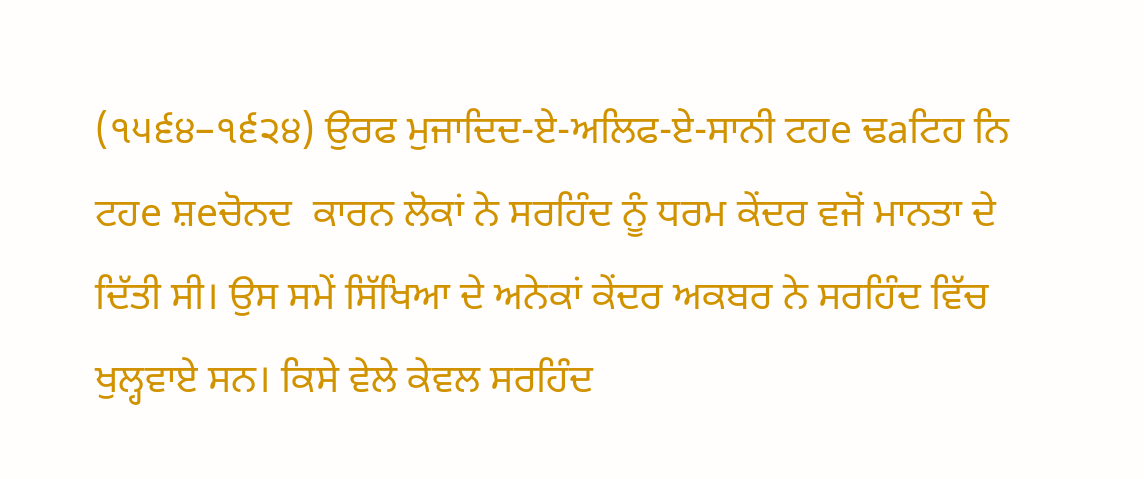(੧੫੬੪–੧੬੨੪) ਉਰਫ ਮੁਜਾਦਿਦ-ਏ-ਅਲਿਫ-ਏ-ਸਾਨੀ ਟਹe ਢaਟਿਹ ਨਿ ਟਹe ਸ਼eਚੋਨਦ  ਕਾਰਨ ਲੋਕਾਂ ਨੇ ਸਰਹਿੰਦ ਨੂੰ ਧਰਮ ਕੇਂਦਰ ਵਜੋਂ ਮਾਨਤਾ ਦੇ ਦਿੱਤੀ ਸੀ। ਉਸ ਸਮੇਂ ਸਿੱਖਿਆ ਦੇ ਅਨੇਕਾਂ ਕੇਂਦਰ ਅਕਬਰ ਨੇ ਸਰਹਿੰਦ ਵਿੱਚ ਖੁਲ੍ਹਵਾਏ ਸਨ। ਕਿਸੇ ਵੇਲੇ ਕੇਵਲ ਸਰਹਿੰਦ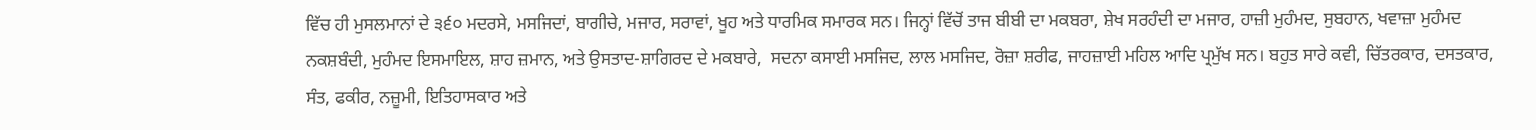ਵਿੱਚ ਹੀ ਮੁਸਲਮਾਨਾਂ ਦੇ ੩੬੦ ਮਦਰਸੇ, ਮਸਜਿਦਾਂ, ਬਾਗੀਚੇ, ਮਜਾਰ, ਸਰਾਵਾਂ, ਖੂਹ ਅਤੇ ਧਾਰਮਿਕ ਸਮਾਰਕ ਸਨ। ਜਿਨ੍ਹਾਂ ਵਿੱਚੋਂ ਤਾਜ ਬੀਬੀ ਦਾ ਮਕਬਰਾ, ਸ਼ੇਖ ਸਰਹੰਦੀ ਦਾ ਮਜਾਰ, ਹਾਜ਼ੀ ਮੁਹੰਮਦ, ਸੁਬਹਾਨ, ਖਵਾਜ਼ਾ ਮੁਹੰਮਦ ਨਕਸ਼ਬੰਦੀ, ਮੁਹੰਮਦ ਇਸਮਾਇਲ, ਸ਼ਾਹ ਜ਼ਮਾਨ, ਅਤੇ ਉਸਤਾਦ-ਸ਼ਾਗਿਰਦ ਦੇ ਮਕਬਾਰੇ,  ਸਦਨਾ ਕਸਾਈ ਮਸਜਿਦ, ਲਾਲ ਮਸਜਿਦ, ਰੋਜ਼ਾ ਸ਼ਰੀਫ, ਜਾਹਜ਼ਾਈ ਮਹਿਲ ਆਦਿ ਪ੍ਰਮੁੱਖ ਸਨ। ਬਹੁਤ ਸਾਰੇ ਕਵੀ, ਚਿੱਤਰਕਾਰ, ਦਸਤਕਾਰ, ਸੰਤ, ਫਕੀਰ, ਨਜ਼ੂਮੀ, ਇਤਿਹਾਸਕਾਰ ਅਤੇ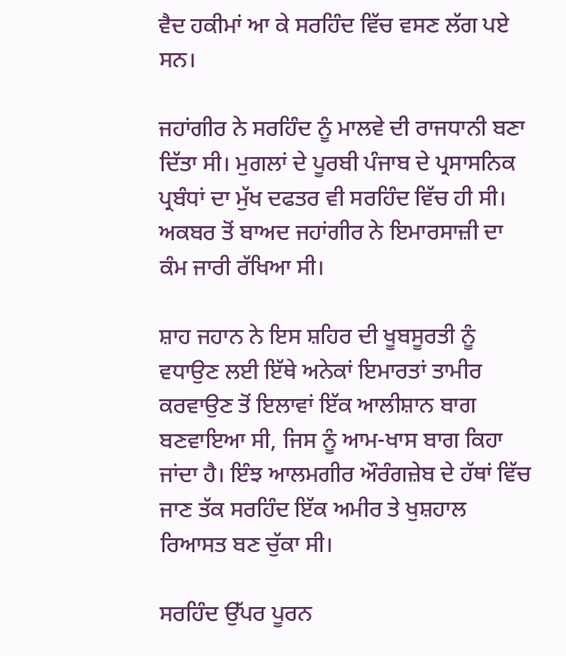ਵੈਦ ਹਕੀਮਾਂ ਆ ਕੇ ਸਰਹਿੰਦ ਵਿੱਚ ਵਸਣ ਲੱਗ ਪਏ ਸਨ।

ਜਹਾਂਗੀਰ ਨੇ ਸਰਹਿੰਦ ਨੂੰ ਮਾਲਵੇ ਦੀ ਰਾਜਧਾਨੀ ਬਣਾ ਦਿੱਤਾ ਸੀ। ਮੁਗਲਾਂ ਦੇ ਪੂਰਬੀ ਪੰਜਾਬ ਦੇ ਪ੍ਰਸਾਸਨਿਕ ਪ੍ਰਬੰਧਾਂ ਦਾ ਮੁੱਖ ਦਫਤਰ ਵੀ ਸਰਹਿੰਦ ਵਿੱਚ ਹੀ ਸੀ। ਅਕਬਰ ਤੋਂ ਬਾਅਦ ਜਹਾਂਗੀਰ ਨੇ ਇਮਾਰਸਾਜ਼ੀ ਦਾ ਕੰਮ ਜਾਰੀ ਰੱਖਿਆ ਸੀ।

ਸ਼ਾਹ ਜਹਾਨ ਨੇ ਇਸ ਸ਼ਹਿਰ ਦੀ ਖੂਬਸੂਰਤੀ ਨੂੰ ਵਧਾਉਣ ਲਈ ਇੱਥੇ ਅਨੇਕਾਂ ਇਮਾਰਤਾਂ ਤਾਮੀਰ ਕਰਵਾਉਣ ਤੋਂ ਇਲਾਵਾਂ ਇੱਕ ਆਲੀਸ਼ਾਨ ਬਾਗ ਬਣਵਾਇਆ ਸੀ, ਜਿਸ ਨੂੰ ਆਮ-ਖਾਸ ਬਾਗ ਕਿਹਾ ਜਾਂਦਾ ਹੈ। ਇੰਝ ਆਲਮਗੀਰ ਔਰੰਗਜ਼ੇਬ ਦੇ ਹੱਥਾਂ ਵਿੱਚ ਜਾਣ ਤੱਕ ਸਰਹਿੰਦ ਇੱਕ ਅਮੀਰ ਤੇ ਖੁਸ਼ਹਾਲ ਰਿਆਸਤ ਬਣ ਚੁੱਕਾ ਸੀ।

ਸਰਹਿੰਦ ਉੱਪਰ ਪੂਰਨ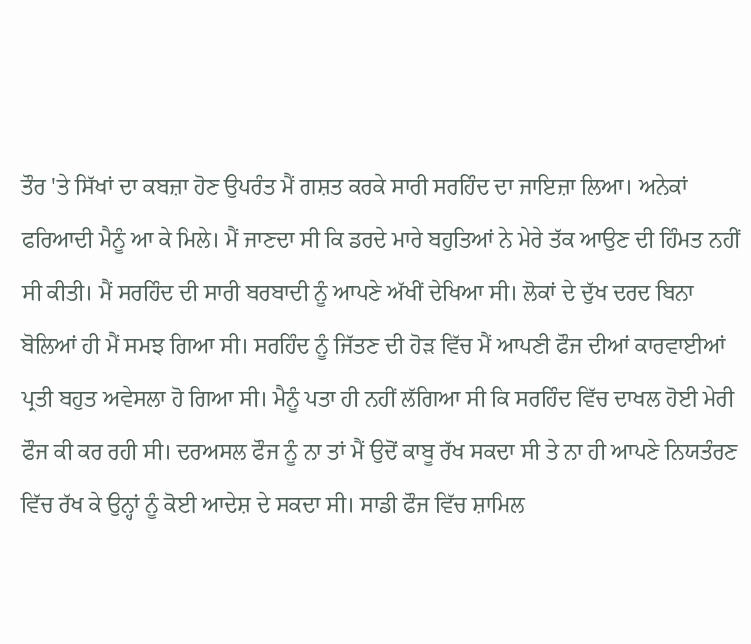ਤੌਰ 'ਤੇ ਸਿੱਖਾਂ ਦਾ ਕਬਜ਼ਾ ਹੋਣ ਉਪਰੰਤ ਮੈਂ ਗਸ਼ਤ ਕਰਕੇ ਸਾਰੀ ਸਰਹਿੰਦ ਦਾ ਜਾਇਜ਼ਾ ਲਿਆ। ਅਨੇਕਾਂ ਫਰਿਆਦੀ ਮੈਨੂੰ ਆ ਕੇ ਮਿਲੇ। ਮੈਂ ਜਾਣਦਾ ਸੀ ਕਿ ਡਰਦੇ ਮਾਰੇ ਬਹੁਤਿਆਂ ਨੇ ਮੇਰੇ ਤੱਕ ਆਉਣ ਦੀ ਹਿੰਮਤ ਨਹੀਂ ਸੀ ਕੀਤੀ। ਮੈਂ ਸਰਹਿੰਦ ਦੀ ਸਾਰੀ ਬਰਬਾਦੀ ਨੂੰ ਆਪਣੇ ਅੱਖੀਂ ਦੇਖਿਆ ਸੀ। ਲੋਕਾਂ ਦੇ ਦੁੱਖ ਦਰਦ ਬਿਨਾ ਬੋਲਿਆਂ ਹੀ ਮੈਂ ਸਮਝ ਗਿਆ ਸੀ। ਸਰਹਿੰਦ ਨੂੰ ਜਿੱਤਣ ਦੀ ਹੋੜ ਵਿੱਚ ਮੈਂ ਆਪਣੀ ਫੌਜ ਦੀਆਂ ਕਾਰਵਾਈਆਂ ਪ੍ਰਤੀ ਬਹੁਤ ਅਵੇਸਲਾ ਹੋ ਗਿਆ ਸੀ। ਮੈਨੂੰ ਪਤਾ ਹੀ ਨਹੀਂ ਲੱਗਿਆ ਸੀ ਕਿ ਸਰਹਿੰਦ ਵਿੱਚ ਦਾਖਲ ਹੋਈ ਮੇਰੀ ਫੌਜ ਕੀ ਕਰ ਰਹੀ ਸੀ। ਦਰਅਸਲ ਫੌਜ ਨੂੰ ਨਾ ਤਾਂ ਮੈਂ ਉਦੋਂ ਕਾਬੂ ਰੱਖ ਸਕਦਾ ਸੀ ਤੇ ਨਾ ਹੀ ਆਪਣੇ ਨਿਯਤੰਰਣ ਵਿੱਚ ਰੱਖ ਕੇ ਉਨ੍ਹਾਂ ਨੂੰ ਕੋਈ ਆਦੇਸ਼ ਦੇ ਸਕਦਾ ਸੀ। ਸਾਡੀ ਫੌਜ ਵਿੱਚ ਸ਼ਾਮਿਲ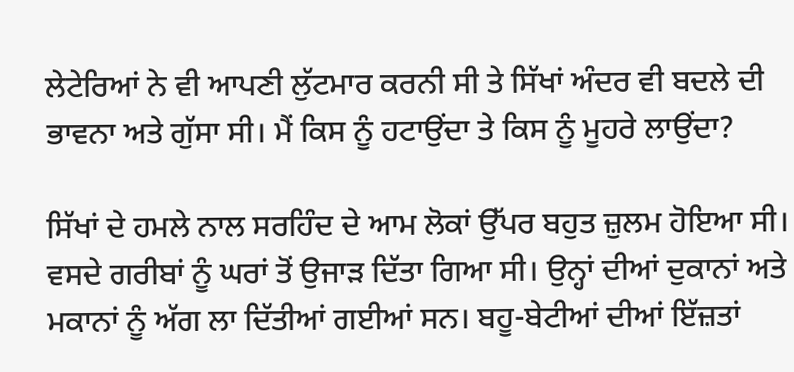ਲੇਟੇਰਿਆਂ ਨੇ ਵੀ ਆਪਣੀ ਲੁੱਟਮਾਰ ਕਰਨੀ ਸੀ ਤੇ ਸਿੱਖਾਂ ਅੰਦਰ ਵੀ ਬਦਲੇ ਦੀ ਭਾਵਨਾ ਅਤੇ ਗੁੱਸਾ ਸੀ। ਮੈਂ ਕਿਸ ਨੂੰ ਹਟਾਉਂਦਾ ਤੇ ਕਿਸ ਨੂੰ ਮੂਹਰੇ ਲਾਉਂਦਾ?

ਸਿੱਖਾਂ ਦੇ ਹਮਲੇ ਨਾਲ ਸਰਹਿੰਦ ਦੇ ਆਮ ਲੋਕਾਂ ਉੱਪਰ ਬਹੁਤ ਜ਼ੁਲਮ ਹੋਇਆ ਸੀ। ਵਸਦੇ ਗਰੀਬਾਂ ਨੂੰ ਘਰਾਂ ਤੋਂ ਉਜਾੜ ਦਿੱਤਾ ਗਿਆ ਸੀ। ਉਨ੍ਹਾਂ ਦੀਆਂ ਦੁਕਾਨਾਂ ਅਤੇ ਮਕਾਨਾਂ ਨੂੰ ਅੱਗ ਲਾ ਦਿੱਤੀਆਂ ਗਈਆਂ ਸਨ। ਬਹੂ-ਬੇਟੀਆਂ ਦੀਆਂ ਇੱਜ਼ਤਾਂ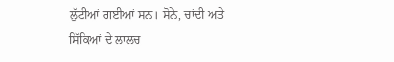ਲੁੱਟੀਆਂ ਗਈਆਂ ਸਨ। ਸੋਨੇ, ਚਾਂਦੀ ਅਤੇ ਸਿੱਕਿਆਂ ਦੇ ਲਾਲਚ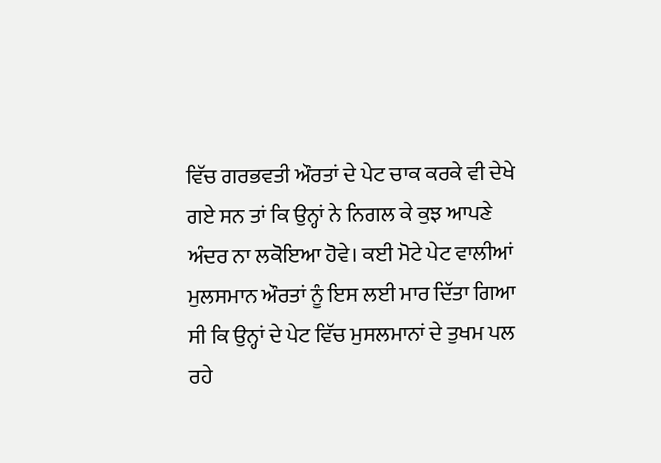ਵਿੱਚ ਗਰਭਵਤੀ ਔਰਤਾਂ ਦੇ ਪੇਟ ਚਾਕ ਕਰਕੇ ਵੀ ਦੇਖੇ ਗਏ ਸਨ ਤਾਂ ਕਿ ਉਨ੍ਹਾਂ ਨੇ ਨਿਗਲ ਕੇ ਕੁਝ ਆਪਣੇ ਅੰਦਰ ਨਾ ਲਕੋਇਆ ਹੋਵੇ। ਕਈ ਮੋਟੇ ਪੇਟ ਵਾਲੀਆਂ ਮੁਲਸਮਾਨ ਔਰਤਾਂ ਨੂੰ ਇਸ ਲਈ ਮਾਰ ਦਿੱਤਾ ਗਿਆ ਸੀ ਕਿ ਉਨ੍ਹਾਂ ਦੇ ਪੇਟ ਵਿੱਚ ਮੁਸਲਮਾਨਾਂ ਦੇ ਤੁਖਮ ਪਲ ਰਹੇ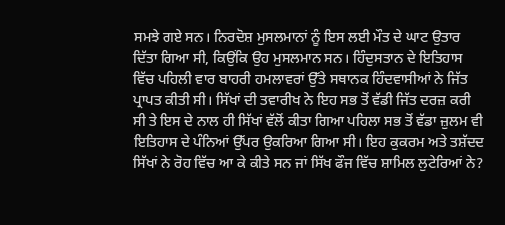ਸਮਝੇ ਗਏ ਸਨ। ਨਿਰਦੋਸ਼ ਮੁਸਲਮਾਨਾਂ ਨੂੰ ਇਸ ਲਈ ਮੌਤ ਦੇ ਘਾਟ ਉਤਾਰ ਦਿੱਤਾ ਗਿਆ ਸੀ, ਕਿਉਂਕਿ ਉਹ ਮੁਸਲਮਾਨ ਸਨ। ਹਿੰਦੁਸਤਾਨ ਦੇ ਇਤਿਹਾਸ ਵਿੱਚ ਪਹਿਲੀ ਵਾਰ ਬਾਹਰੀ ਹਮਲਾਵਰਾਂ ਉੱਤੇ ਸਥਾਨਕ ਹਿੰਦਵਾਸੀਆਂ ਨੇ ਜਿੱਤ ਪ੍ਰਾਪਤ ਕੀਤੀ ਸੀ। ਸਿੱਖਾਂ ਦੀ ਤਵਾਰੀਖ ਨੇ ਇਹ ਸਭ ਤੋਂ ਵੱਡੀ ਜਿੱਤ ਦਰਜ਼ ਕਰੀ ਸੀ ਤੇ ਇਸ ਦੇ ਨਾਲ ਹੀ ਸਿੱਖਾਂ ਵੱਲੋਂ ਕੀਤਾ ਗਿਆ ਪਹਿਲਾ ਸਭ ਤੋਂ ਵੱਡਾ ਜ਼ੁਲਮ ਵੀ ਇਤਿਹਾਸ ਦੇ ਪੰਨਿਆਂ ਉੱਪਰ ਉਕਰਿਆ ਗਿਆ ਸੀ। ਇਹ ਕੁਕਰਮ ਅਤੇ ਤਸ਼ੱਦਦ ਸਿੱਖਾਂ ਨੇ ਰੋਹ ਵਿੱਚ ਆ ਕੇ ਕੀਤੇ ਸਨ ਜਾਂ ਸਿੱਖ ਫੌਜ ਵਿੱਚ ਸ਼ਾਮਿਲ ਲੁਟੇਰਿਆਂ ਨੇ?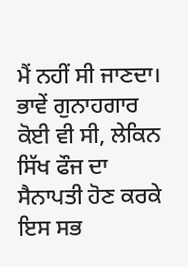ਮੈਂ ਨਹੀਂ ਸੀ ਜਾਣਦਾ। ਭਾਵੇਂ ਗੁਨਾਹਗਾਰ ਕੋਈ ਵੀ ਸੀ, ਲੇਕਿਨ ਸਿੱਖ ਫੌਜ ਦਾ ਸੈਨਾਪਤੀ ਹੋਣ ਕਰਕੇ ਇਸ ਸਭ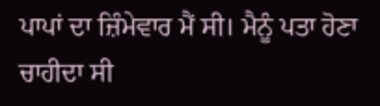ਪਾਪਾਂ ਦਾ ਜ਼ਿੰਮੇਵਾਰ ਮੈਂ ਸੀ। ਮੈਨੂੰ ਪਤਾ ਹੋਣਾ ਚਾਹੀਦਾ ਸੀ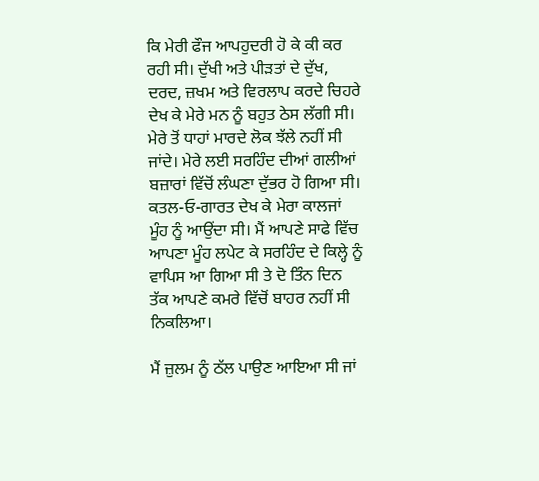ਕਿ ਮੇਰੀ ਫੌਜ ਆਪਹੁਦਰੀ ਹੋ ਕੇ ਕੀ ਕਰ ਰਹੀ ਸੀ। ਦੁੱਖੀ ਅਤੇ ਪੀੜਤਾਂ ਦੇ ਦੁੱਖ, ਦਰਦ, ਜ਼ਖਮ ਅਤੇ ਵਿਰਲਾਪ ਕਰਦੇ ਚਿਹਰੇ ਦੇਖ ਕੇ ਮੇਰੇ ਮਨ ਨੂੰ ਬਹੁਤ ਠੇਸ ਲੱਗੀ ਸੀ। ਮੇਰੇ ਤੋਂ ਧਾਹਾਂ ਮਾਰਦੇ ਲੋਕ ਝੱਲੇ ਨਹੀਂ ਸੀ ਜਾਂਦੇ। ਮੇਰੇ ਲਈ ਸਰਹਿੰਦ ਦੀਆਂ ਗਲੀਆਂ ਬਜ਼ਾਰਾਂ ਵਿੱਚੋਂ ਲੰਘਣਾ ਦੁੱਭਰ ਹੋ ਗਿਆ ਸੀ। ਕਤਲ-ਓ-ਗਾਰਤ ਦੇਖ ਕੇ ਮੇਰਾ ਕਾਲਜਾਂ ਮੂੰਹ ਨੂੰ ਆਉਂਦਾ ਸੀ। ਮੈਂ ਆਪਣੇ ਸਾਫੇ ਵਿੱਚ ਆਪਣਾ ਮੂੰਹ ਲਪੇਟ ਕੇ ਸਰਹਿੰਦ ਦੇ ਕਿਲ੍ਹੇ ਨੂੰ ਵਾਪਿਸ ਆ ਗਿਆ ਸੀ ਤੇ ਦੋ ਤਿੰਨ ਦਿਨ ਤੱਕ ਆਪਣੇ ਕਮਰੇ ਵਿੱਚੋਂ ਬਾਹਰ ਨਹੀਂ ਸੀ ਨਿਕਲਿਆ।

ਮੈਂ ਜ਼ੁਲਮ ਨੂੰ ਠੱਲ ਪਾਉਣ ਆਇਆ ਸੀ ਜਾਂ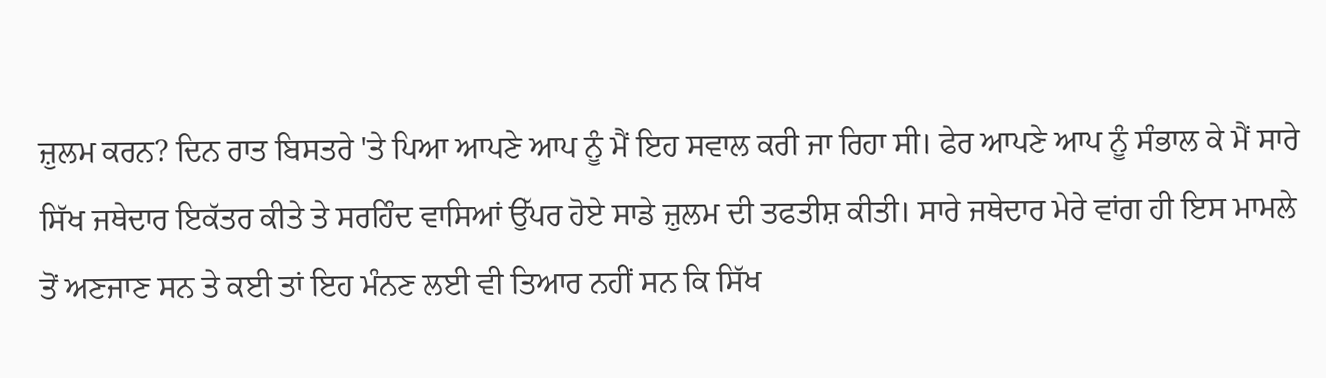ਜ਼ੁਲਮ ਕਰਨ? ਦਿਨ ਰਾਤ ਬਿਸਤਰੇ 'ਤੇ ਪਿਆ ਆਪਣੇ ਆਪ ਨੂੰ ਮੈਂ ਇਹ ਸਵਾਲ ਕਰੀ ਜਾ ਰਿਹਾ ਸੀ। ਫੇਰ ਆਪਣੇ ਆਪ ਨੂੰ ਸੰਭਾਲ ਕੇ ਮੈਂ ਸਾਰੇ ਸਿੱਖ ਜਥੇਦਾਰ ਇਕੱਤਰ ਕੀਤੇ ਤੇ ਸਰਹਿੰਦ ਵਾਸਿਆਂ ਉੱਪਰ ਹੋਏ ਸਾਡੇ ਜ਼ੁਲਮ ਦੀ ਤਫਤੀਸ਼ ਕੀਤੀ। ਸਾਰੇ ਜਥੇਦਾਰ ਮੇਰੇ ਵਾਂਗ ਹੀ ਇਸ ਮਾਮਲੇ ਤੋਂ ਅਣਜਾਣ ਸਨ ਤੇ ਕਈ ਤਾਂ ਇਹ ਮੰਨਣ ਲਈ ਵੀ ਤਿਆਰ ਨਹੀਂ ਸਨ ਕਿ ਸਿੱਖ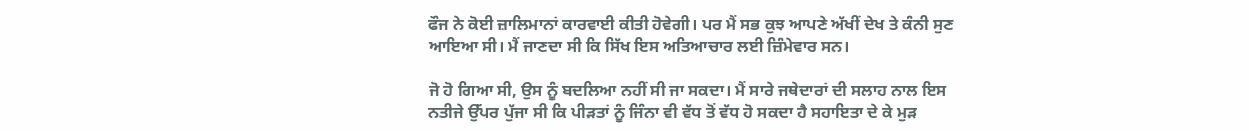ਫੌਜ ਨੇ ਕੋਈ ਜ਼ਾਲਿਮਾਨਾਂ ਕਾਰਵਾਈ ਕੀਤੀ ਹੋਵੇਗੀ। ਪਰ ਮੈਂ ਸਭ ਕੁਝ ਆਪਣੇ ਅੱਖੀਂ ਦੇਖ ਤੇ ਕੰਨੀ ਸੁਣ ਆਇਆ ਸੀ। ਮੈਂ ਜਾਣਦਾ ਸੀ ਕਿ ਸਿੱਖ ਇਸ ਅਤਿਆਚਾਰ ਲਈ ਜ਼ਿੰਮੇਵਾਰ ਸਨ।

ਜੋ ਹੋ ਗਿਆ ਸੀ, ਉਸ ਨੂੰ ਬਦਲਿਆ ਨਹੀਂ ਸੀ ਜਾ ਸਕਦਾ। ਮੈਂ ਸਾਰੇ ਜਥੇਦਾਰਾਂ ਦੀ ਸਲਾਹ ਨਾਲ ਇਸ ਨਤੀਜੇ ਉੱਪਰ ਪੁੱਜਾ ਸੀ ਕਿ ਪੀੜਤਾਂ ਨੂੰ ਜਿੰਨਾ ਵੀ ਵੱਧ ਤੋਂ ਵੱਧ ਹੋ ਸਕਦਾ ਹੈ ਸਹਾਇਤਾ ਦੇ ਕੇ ਮੁੜ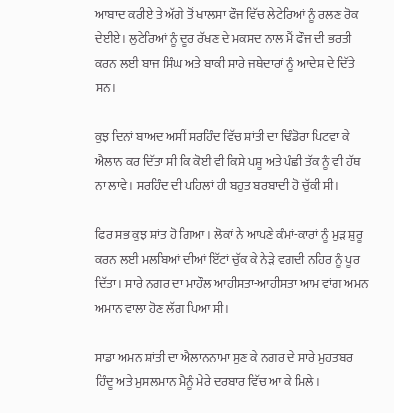ਆਬਾਦ ਕਰੀਏ ਤੇ ਅੱਗੇ ਤੋਂ ਖਾਲਸਾ ਫੌਜ ਵਿੱਚ ਲੇਟੇਰਿਆਂ ਨੂੰ ਰਲਣ ਰੋਕ ਦੇਈਏ। ਲੁਟੇਰਿਆਂ ਨੂੰ ਦੂਰ ਰੱਖਣ ਦੇ ਮਕਸਦ ਨਾਲ ਮੈਂ ਫੌਜ ਦੀ ਭਰਤੀ ਕਰਨ ਲਈ ਬਾਜ ਸਿੰਘ ਅਤੇ ਬਾਕੀ ਸਾਰੇ ਜਥੇਦਾਰਾਂ ਨੂੰ ਆਦੇਸ਼ ਦੇ ਦਿੱਤੇ ਸਨ।

ਕੁਝ ਦਿਨਾਂ ਬਾਅਦ ਅਸੀਂ ਸਰਹਿੰਦ ਵਿੱਚ ਸ਼ਾਂਤੀ ਦਾ ਢਿੰਡੋਰਾ ਪਿਟਵਾ ਕੇ ਐਲਾਨ ਕਰ ਦਿੱਤਾ ਸੀ ਕਿ ਕੋਈ ਵੀ ਕਿਸੇ ਪਸ਼ੂ ਅਤੇ ਪੰਛੀ ਤੱਕ ਨੂੰ ਵੀ ਹੱਥ ਨਾ ਲਾਵੇ। ਸਰਹਿੰਦ ਦੀ ਪਹਿਲਾਂ ਹੀ ਬਹੁਤ ਬਰਬਾਦੀ ਹੋ ਚੁੱਕੀ ਸੀ।

ਫਿਰ ਸਭ ਕੁਝ ਸ਼ਾਂਤ ਹੋ ਗਿਆ। ਲੋਕਾਂ ਨੇ ਆਪਣੇ ਕੰਮਾਂ-ਕਾਰਾਂ ਨੂੰ ਮੁੜ ਸ਼ੁਰੂ ਕਰਨ ਲਈ ਮਲਬਿਆਂ ਦੀਆਂ ਇੱਟਾਂ ਚੁੱਕ ਕੇ ਨੇੜੇ ਵਗਦੀ ਨਹਿਰ ਨੂੰ ਪੂਰ ਦਿੱਤਾ। ਸਾਰੇ ਨਗਰ ਦਾ ਮਾਹੌਲ ਆਹੀਸਤਾ-ਆਹੀਸਤਾ ਆਮ ਵਾਂਗ ਅਮਨ ਅਮਾਨ ਵਾਲਾ ਹੋਣ ਲੱਗ ਪਿਆ ਸੀ।

ਸਾਡਾ ਅਮਨ ਸ਼ਾਂਤੀ ਦਾ ਐਲਾਨਨਾਮਾ ਸੁਣ ਕੇ ਨਗਰ ਦੇ ਸਾਰੇ ਮੁਹਤਬਰ ਹਿੰਦੂ ਅਤੇ ਮੁਸਲਮਾਨ ਮੈਨੂੰ ਮੇਰੇ ਦਰਬਾਰ ਵਿੱਚ ਆ ਕੇ ਮਿਲੇ।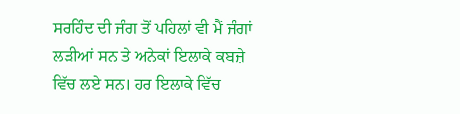ਸਰਹਿੰਦ ਦੀ ਜੰਗ ਤੋਂ ਪਹਿਲਾਂ ਵੀ ਮੈਂ ਜੰਗਾਂ ਲੜੀਆਂ ਸਨ ਤੇ ਅਨੇਕਾਂ ਇਲਾਕੇ ਕਬਜ਼ੇ ਵਿੱਚ ਲਏ ਸਨ। ਹਰ ਇਲਾਕੇ ਵਿੱਚ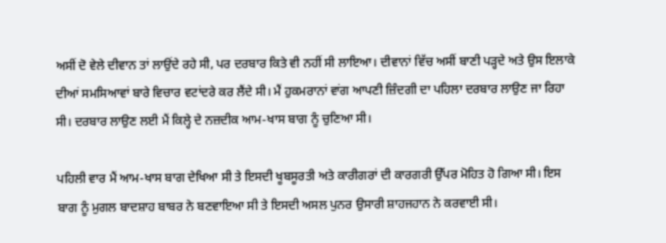ਅਸੀਂ ਦੋ ਵੇਲੇ ਦੀਵਾਨ ਤਾਂ ਲਾਉਂਦੇ ਰਹੇ ਸੀ, ਪਰ ਦਰਬਾਰ ਕਿਤੇ ਵੀ ਨਹੀਂ ਸੀ ਲਾਇਆ। ਦੀਵਾਨਾਂ ਵਿੱਚ ਅਸੀਂ ਬਾਣੀ ਪੜ੍ਹਦੇ ਅਤੇ ਉਸ ਇਲਾਕੇ ਦੀਆਂ ਸਮਸਿਆਵਾਂ ਬਾਰੇ ਵਿਚਾਰ ਵਟਾਂਦਰੇ ਕਰ ਲੈਂਦੇ ਸੀ। ਮੈਂ ਹੁਕਮਰਾਨਾਂ ਵਾਂਗ ਆਪਣੀ ਜ਼ਿੰਦਗੀ ਦਾ ਪਹਿਲਾ ਦਰਬਾਰ ਲਾਉਣ ਜਾ ਰਿਹਾ ਸੀ। ਦਰਬਾਰ ਲਾਉਣ ਲਈ ਮੈਂ ਕਿਲ੍ਹੇ ਦੇ ਨਜ਼ਦੀਕ ਆਮ-ਖਾਸ ਬਾਗ ਨੂੰ ਚੁਣਿਆ ਸੀ।

ਪਹਿਲੀ ਵਾਰ ਮੈਂ ਆਮ-ਖਾਸ ਬਾਗ ਦੇਖਿਆ ਸੀ ਤੇ ਇਸਦੀ ਖੂਬਸੂਰਤੀ ਅਤੇ ਕਾਰੀਗਰਾਂ ਦੀ ਕਾਰਗਰੀ ਉੱਪਰ ਮੋਹਿਤ ਹੋ ਗਿਆ ਸੀ। ਇਸ ਬਾਗ ਨੂੰ ਮੁਗਲ ਬਾਦਸ਼ਾਹ ਬਾਬਰ ਨੇ ਬਣਵਾਇਆ ਸੀ ਤੇ ਇਸਦੀ ਅਸਲ ਪੁਨਰ ਉਸਾਰੀ ਸ਼ਾਹਜਹਾਨ ਨੇ ਕਰਵਾਈ ਸੀ।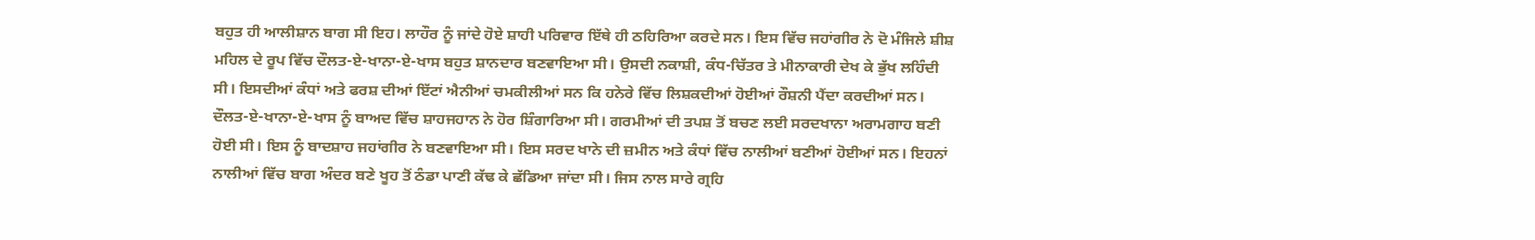ਬਹੁਤ ਹੀ ਆਲੀਸ਼ਾਨ ਬਾਗ ਸੀ ਇਹ। ਲਾਹੌਰ ਨੂੰ ਜਾਂਦੇ ਹੋਏ ਸ਼ਾਹੀ ਪਰਿਵਾਰ ਇੱਥੇ ਹੀ ਠਹਿਰਿਆ ਕਰਦੇ ਸਨ। ਇਸ ਵਿੱਚ ਜਹਾਂਗੀਰ ਨੇ ਦੋ ਮੰਜਿਲੇ ਸ਼ੀਸ਼ ਮਹਿਲ ਦੇ ਰੂਪ ਵਿੱਚ ਦੌਲਤ-ਏ-ਖਾਨਾ-ਏ-ਖਾਸ ਬਹੁਤ ਸ਼ਾਨਦਾਰ ਬਣਵਾਇਆ ਸੀ। ਉਸਦੀ ਨਕਾਸ਼ੀ, ਕੰਧ-ਚਿੱਤਰ ਤੇ ਮੀਨਾਕਾਰੀ ਦੇਖ ਕੇ ਭੁੱਖ ਲਹਿੰਦੀ ਸੀ। ਇਸਦੀਆਂ ਕੰਧਾਂ ਅਤੇ ਫਰਸ਼ ਦੀਆਂ ਇੱਟਾਂ ਐਨੀਆਂ ਚਮਕੀਲੀਆਂ ਸਨ ਕਿ ਹਨੇਰੇ ਵਿੱਚ ਲਿਸ਼ਕਦੀਆਂ ਹੋਈਆਂ ਰੌਸ਼ਨੀ ਪੈਂਦਾ ਕਰਦੀਆਂ ਸਨ। ਦੌਲਤ-ਏ-ਖਾਨਾ-ਏ-ਖਾਸ ਨੂੰ ਬਾਅਦ ਵਿੱਚ ਸ਼ਾਹਜਹਾਨ ਨੇ ਹੋਰ ਸ਼ਿੰਗਾਰਿਆ ਸੀ। ਗਰਮੀਆਂ ਦੀ ਤਪਸ਼ ਤੋਂ ਬਚਣ ਲਈ ਸਰਦਖਾਨਾ ਅਰਾਮਗਾਹ ਬਣੀ ਹੋਈ ਸੀ। ਇਸ ਨੂੰ ਬਾਦਸ਼ਾਹ ਜਹਾਂਗੀਰ ਨੇ ਬਣਵਾਇਆ ਸੀ। ਇਸ ਸਰਦ ਖਾਨੇ ਦੀ ਜ਼ਮੀਨ ਅਤੇ ਕੰਧਾਂ ਵਿੱਚ ਨਾਲੀਆਂ ਬਣੀਆਂ ਹੋਈਆਂ ਸਨ। ਇਹਨਾਂ ਨਾਲੀਆਂ ਵਿੱਚ ਬਾਗ ਅੰਦਰ ਬਣੇ ਖੂਹ ਤੋਂ ਠੰਡਾ ਪਾਣੀ ਕੱਢ ਕੇ ਛੱਡਿਆ ਜਾਂਦਾ ਸੀ। ਜਿਸ ਨਾਲ ਸਾਰੇ ਗ੍ਰਹਿ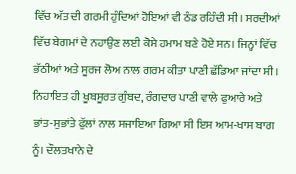ਵਿੱਚ ਅੱਤ ਦੀ ਗਰਮੀ ਹੁੰਦਿਆਂ ਹੋਇਆਂ ਵੀ ਠੰਡ ਰਹਿੰਦੀ ਸੀ। ਸਰਦੀਆਂ ਵਿੱਚ ਬੇਗਮਾਂ ਦੇ ਨਹਾਉਣ ਲਈ ਕੋਸੇ ਹਮਾਮ ਬਣੇ ਹੋਏ ਸਨ। ਜਿਨ੍ਹਾਂ ਵਿੱਚ ਭੱਠੀਆਂ ਅਤੇ ਸੂਰਜ ਲੋਅ ਨਾਲ ਗਰਮ ਕੀਤਾ ਪਾਣੀ ਛੱਡਿਆ ਜਾਂਦਾ ਸੀ। ਨਿਹਾਇਤ ਹੀ ਖੂਬਸੂਰਤ ਗੁੰਬਦ, ਰੰਗਦਾਰ ਪਾਣੀ ਵਾਲੇ ਫੁਆਰੇ ਅਤੇ ਭਾਂਤ-ਸੁਭਾਂਤੇ ਫੁੱਲਾਂ ਨਾਲ ਸਜਾਇਆ ਗਿਆ ਸੀ ਇਸ ਆਮ-ਖਾਸ ਬਾਗ ਨੂੰ। ਦੌਲਤਖਾਨੇ ਦੇ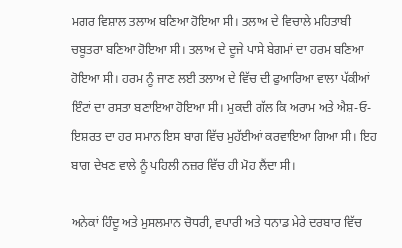ਮਗਰ ਵਿਸ਼ਾਲ ਤਲਾਅ ਬਣਿਆ ਹੋਇਆ ਸੀ। ਤਲਾਅ ਦੇ ਵਿਚਾਲੇ ਮਹਿਤਾਬੀ ਚਬੂਤਰਾ ਬਣਿਆ ਹੋਇਆ ਸੀ। ਤਲਾਅ ਦੇ ਦੂਜੇ ਪਾਸੇ ਬੇਗਮਾਂ ਦਾ ਹਰਮ ਬਣਿਆ ਹੋਇਆ ਸੀ। ਹਰਮ ਨੂੰ ਜਾਣ ਲਈ ਤਲਾਅ ਦੇ ਵਿੱਚ ਦੀ ਫੁਆਰਿਆ ਵਾਲਾ ਪੱਕੀਆਂ ਇੰਟਾਂ ਦਾ ਰਸਤਾ ਬਣਾਇਆ ਹੋਇਆ ਸੀ। ਮੁਕਦੀ ਗੱਲ ਕਿ ਅਰਾਮ ਅਤੇ ਐਸ਼-ਓ-ਇਸ਼ਰਤ ਦਾ ਹਰ ਸਮਾਨ ਇਸ ਬਾਗ ਵਿੱਚ ਮੁਹੱਈਆਂ ਕਰਵਾਇਆ ਗਿਆ ਸੀ। ਇਹ ਬਾਗ ਦੇਖਣ ਵਾਲੇ ਨੂੰ ਪਹਿਲੀ ਨਜ਼ਰ ਵਿੱਚ ਹੀ ਮੋਹ ਲੈਂਦਾ ਸੀ।

ਅਨੇਕਾਂ ਹਿੰਦੂ ਅਤੇ ਮੁਸਲਮਾਨ ਚੋਧਰੀ, ਵਪਾਰੀ ਅਤੇ ਧਨਾਡ ਮੇਰੇ ਦਰਬਾਰ ਵਿੱਚ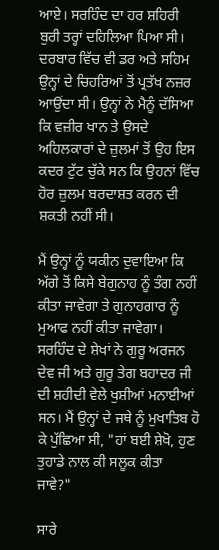ਆਏ। ਸਰਹਿੰਦ ਦਾ ਹਰ ਸ਼ਹਿਰੀ ਬੁਰੀ ਤਰ੍ਹਾਂ ਦਹਿਲਿਆ ਪਿਆ ਸੀ। ਦਰਬਾਰ ਵਿੱਚ ਵੀ ਡਰ ਅਤੇ ਸਹਿਮ ਉਨ੍ਹਾਂ ਦੇ ਚਿਹਰਿਆਂ ਤੋਂ ਪ੍ਰਤੱਖ ਨਜ਼ਰ ਆਉਂਦਾ ਸੀ। ਉਨ੍ਹਾਂ ਨੇ ਮੈਨੂੰ ਦੱਸਿਆ ਕਿ ਵਜ਼ੀਰ ਖਾਨ ਤੇ ਉਸਦੇ ਅਹਿਲਕਾਰਾਂ ਦੇ ਜ਼ੁਲਮਾਂ ਤੋਂ ਉਹ ਇਸ ਕਦਰ ਟੁੱਟ ਚੁੱਕੇ ਸਨ ਕਿ ਉਹਨਾਂ ਵਿੱਚ ਹੋਰ ਜ਼ੁਲਮ ਬਰਦਾਸ਼ਤ ਕਰਨ ਦੀ ਸ਼ਕਤੀ ਨਹੀਂ ਸੀ।

ਮੈਂ ਉਨ੍ਹਾਂ ਨੂੰ ਯਕੀਨ ਦੁਵਾਇਆ ਕਿ ਅੱਗੇ ਤੋਂ ਕਿਸੇ ਬੇਗੁਨਾਹ ਨੂੰ ਤੰਗ ਨਹੀਂ ਕੀਤਾ ਜਾਵੇਗਾ ਤੇ ਗੁਨਾਹਗਾਰ ਨੂੰ ਮੁਆਫ ਨਹੀਂ ਕੀਤਾ ਜਾਵੇਗਾ। ਸਰਹਿੰਦ ਦੇ ਸ਼ੇਖਾਂ ਨੇ ਗੁਰੂ ਅਰਜਨ ਦੇਵ ਜੀ ਅਤੇ ਗੁਰੂ ਤੇਗ ਬਹਾਦਰ ਜੀ ਦੀ ਸ਼ਹੀਦੀ ਵੇਲੇ ਖੁਸ਼ੀਆਂ ਮਨਾਈਆਂ ਸਨ। ਮੈਂ ਉਨ੍ਹਾਂ ਦੇ ਜਥੇ ਨੂੰ ਮੁਖਾਤਿਬ ਹੋ ਕੇ ਪੁੱਛਿਆ ਸੀ, "ਹਾਂ ਬਈ ਸ਼ੇਖੋ, ਹੁਣ ਤੁਹਾਡੇ ਨਾਲ ਕੀ ਸਲੂਕ ਕੀਤਾ ਜਾਵੇ?"

ਸਾਰੇ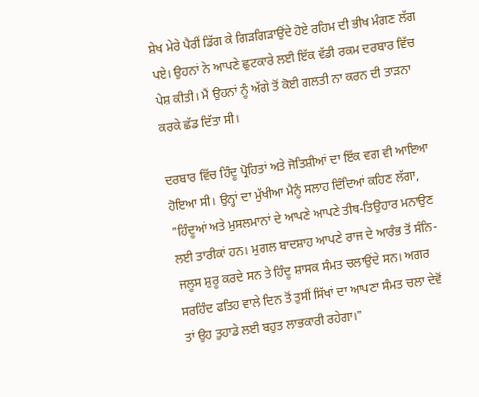ਸ਼ੇਖ ਮੇਰੇ ਪੈਰੀਂ ਡਿੱਗ ਕੇ ਗਿੜਗਿੜਾਉਂਦੇ ਹੋਏ ਰਹਿਮ ਦੀ ਭੀਖ ਮੰਗਣ ਲੱਗ ਪਏ। ਉਹਨਾਂ ਨੇ ਆਪਣੇ ਛੁਟਕਾਰੇ ਲਈ ਇੱਕ ਵੱਡੀ ਰਕਮ ਦਰਬਾਰ ਵਿੱਚ ਪੇਸ਼ ਕੀਤੀ। ਮੈਂ ਉਹਨਾਂ ਨੂੰ ਅੱਗੇ ਤੋਂ ਕੋਈ ਗਲਤੀ ਨਾ ਕਰਨ ਦੀ ਤਾੜਨਾ ਕਰਕੇ ਛੱਡ ਦਿੱਤਾ ਸੀ।

ਦਰਬਾਰ ਵਿੱਚ ਹਿੰਦੂ ਪ੍ਰੋਹਿਤਾਂ ਅਤੇ ਜੋਤਿਸ਼ੀਆਂ ਦਾ ਇੱਕ ਵਗ ਵੀ ਆਇਆ ਹੋਇਆ ਸੀ। ਉਨ੍ਹਾਂ ਦਾ ਮੁੱਖੀਆ ਮੈਨੂੰ ਸਲਾਹ ਦਿੰਦਿਆਂ ਕਹਿਣ ਲੱਗਾ, "ਹਿੰਦੂਆਂ ਅਤੇ ਮੁਸਲਮਾਨਾਂ ਦੇ ਆਪਣੇ ਆਪਣੇ ਤੀਥ-ਤਿਉਹਾਰ ਮਨਾਉਣ ਲਈ ਤਾਰੀਕਾਂ ਹਨ। ਮੁਗਲ ਬਾਦਸ਼ਾਹ ਆਪਣੇ ਰਾਜ ਦੇ ਆਰੰਭ ਤੋਂ ਸੰਨਿ-ਜਲੂਸ ਸ਼ੁਰੂ ਕਰਦੇ ਸਨ ਤੇ ਹਿੰਦੂ ਸ਼ਾਸਕ ਸੰਮਤ ਚਲਾਉਂਦੇ ਸਨ। ਅਗਰ ਸਰਹਿੰਦ ਫਤਿਹ ਵਾਲੇ ਦਿਨ ਤੋਂ ਤੁਸੀਂ ਸਿੱਖਾਂ ਦਾ ਆਪਣਾ ਸੰਮਤ ਚਲਾ ਦੇਵੋਂ ਤਾਂ ਉਹ ਤੁਹਾਡੇ ਲਈ ਬਹੁਤ ਲਾਭਕਾਰੀ ਰਹੇਗਾ।"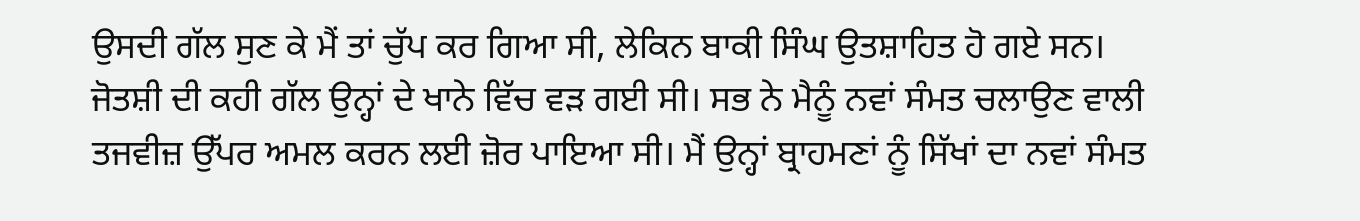ਉਸਦੀ ਗੱਲ ਸੁਣ ਕੇ ਮੈਂ ਤਾਂ ਚੁੱਪ ਕਰ ਗਿਆ ਸੀ, ਲੇਕਿਨ ਬਾਕੀ ਸਿੰਘ ਉਤਸ਼ਾਹਿਤ ਹੋ ਗਏ ਸਨ। ਜੋਤਸ਼ੀ ਦੀ ਕਹੀ ਗੱਲ ਉਨ੍ਹਾਂ ਦੇ ਖਾਨੇ ਵਿੱਚ ਵੜ ਗਈ ਸੀ। ਸਭ ਨੇ ਮੈਨੂੰ ਨਵਾਂ ਸੰਮਤ ਚਲਾਉਣ ਵਾਲੀ ਤਜਵੀਜ਼ ਉੱਪਰ ਅਮਲ ਕਰਨ ਲਈ ਜ਼ੋਰ ਪਾਇਆ ਸੀ। ਮੈਂ ਉਨ੍ਹਾਂ ਬ੍ਰਾਹਮਣਾਂ ਨੂੰ ਸਿੱਖਾਂ ਦਾ ਨਵਾਂ ਸੰਮਤ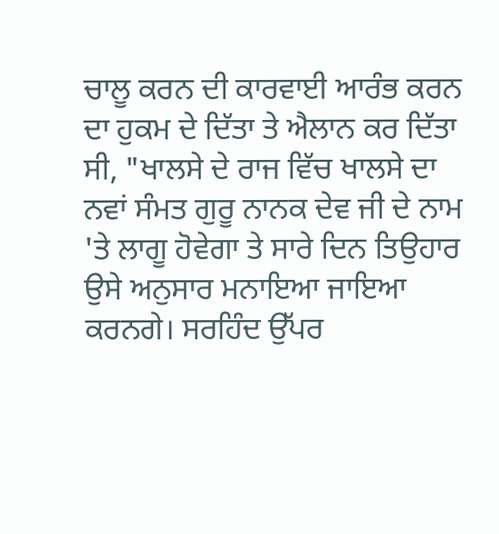ਚਾਲੂ ਕਰਨ ਦੀ ਕਾਰਵਾਈ ਆਰੰਭ ਕਰਨ ਦਾ ਹੁਕਮ ਦੇ ਦਿੱਤਾ ਤੇ ਐਲਾਨ ਕਰ ਦਿੱਤਾ ਸੀ, "ਖਾਲਸੇ ਦੇ ਰਾਜ ਵਿੱਚ ਖਾਲਸੇ ਦਾ ਨਵਾਂ ਸੰਮਤ ਗੁਰੂ ਨਾਨਕ ਦੇਵ ਜੀ ਦੇ ਨਾਮ 'ਤੇ ਲਾਗੂ ਹੋਵੇਗਾ ਤੇ ਸਾਰੇ ਦਿਨ ਤਿਉਹਾਰ ਉਸੇ ਅਨੁਸਾਰ ਮਨਾਇਆ ਜਾਇਆ ਕਰਨਗੇ। ਸਰਹਿੰਦ ਉੱਪਰ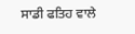ਸਾਡੀ ਫਤਿਹ ਵਾਲੇ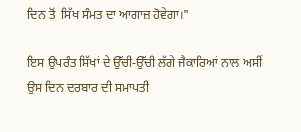ਦਿਨ ਤੋਂ  ਸਿੱਖ ਸੰਮਤ ਦਾ ਆਗਾਜ਼ ਹੋਵੇਗਾ।"

ਇਸ ਉਪਰੰਤ ਸਿੱਖਾਂ ਦੇ ਉੱਚੀ-ਉੱਚੀ ਲੱਗੇ ਜੈਕਾਰਿਆਂ ਨਾਲ ਅਸੀਂ ਉਸ ਦਿਨ ਦਰਬਾਰ ਦੀ ਸਮਾਪਤੀ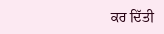ਕਰ ਦਿੱਤੀ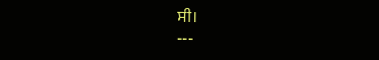ਸੀ।
---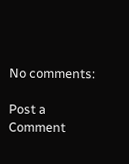No comments:

Post a Comment